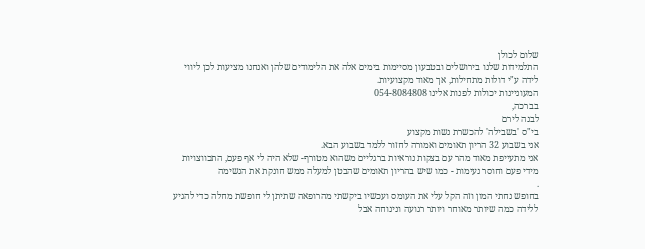שלום לכולן
התלמידות שלנו בירושלים ובטבעון מסיימות בימים אלה את הלימודים שלהן ואנחנו מציעות לכן ליווי לידה ע"י דולות מתחילות, אך מאוד מקצועיות.
המעוניינות יכולות לפנות אלינו 054-8084808
בברכה,
לבנה לירם
בי"ס 'בשבילה' להכשרת נשות מקצוע
אני בשבוע 32 הריון תאומים ואמורה לחזור ללמד בשבוע הבא.
אני מתעייפת מאוד מהר עם בצקות נוראיות ברגליים משהוא מטורף- שלא היה לי אף פעם, התכווצויות מידי פעם וחוסר נעימות - כמו שיש בהריון תאומים שהבטן למעלה ממש חונקת את הנשימה
.
בחופש נחתי המון וזה הקל עלי את העומס ועכשיו ביקשתי מהרופאה שתיתן לי חופשת מחלה כדי להגיע ללידה כמה שיותר מאוחר ויותר רגועה ונינוחה אבל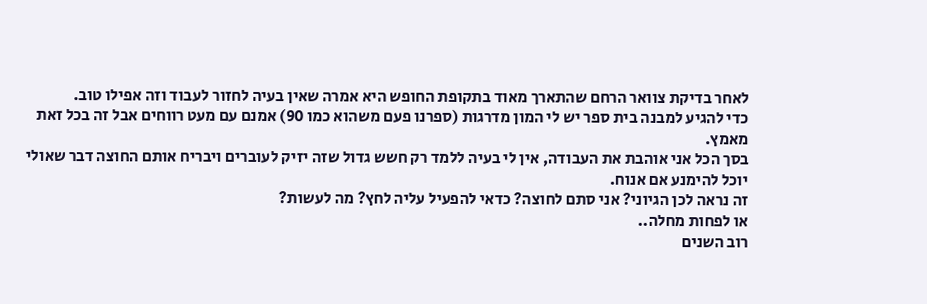לאחר בדיקת צוואר הרחם שהתארך מאוד בתקופת החופש היא אמרה שאין בעיה לחזור לעבוד וזה אפילו טוב.
כדי להגיע למבנה בית ספר יש לי המון מדרגות (ספרנו פעם משהוא כמו 90) אמנם עם מעט רווחים אבל זה בכל זאת מאמץ.
בסך הכל אני אוהבת את העבודה, אין לי בעיה ללמד רק חשש גדול שזה יזיק לעוברים ויבריח אותם החוצה דבר שאולי יוכל להימנע אם אנוח.
זה נראה לכן הגיוני? אני סתם לחוצה? כדאי להפעיל עליה לחץ? מה לעשות?
או לפחות מחלה..
רוב השנים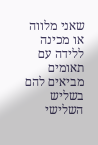שאני מלווה או מכינה ללידה עם תאומים מביאים להם בשליש השלישי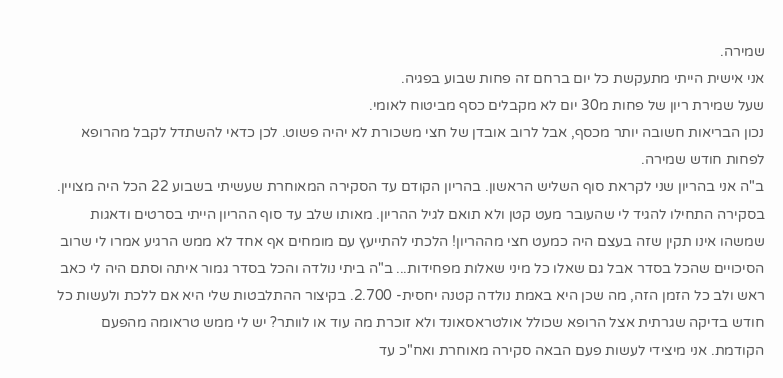שמירה.
אני אישית הייתי מתעקשת כל יום ברחם זה פחות שבוע בפגיה.
שעל שמירת ריון של פחות מ30 יום לא מקבלים כסף מביטוח לאומי.
נכון הבריאות חשובה יותר מכסף, אבל לרוב אובדן של חצי משכורת לא יהיה פשוט. לכן כדאי להשתדל לקבל מהרופא לפחות חודש שמירה.
ב"ה אני בהריון שני לקראת סוף השליש הראשון. בהריון הקודם עד הסקירה המאוחרת שעשיתי בשבוע 22 הכל היה מצויין.
בסקירה התחילו להגיד לי שהעובר מעט קטן ולא תואם לגיל ההריון. מאותו שלב עד סוף ההריון הייתי בסרטים ודאגות
שמשהו אינו תקין שזה בעצם היה כמעט חצי מההריון! הלכתי להתייעץ עם מומחים אף אחד לא ממש הרגיע אמרו לי שרוב
הסיכויים שהכל בסדר אבל גם שאלו כל מיני שאלות מפחידות... ב"ה ביתי נולדה והכל בסדר גמור איתה וסתם היה לי כאב
ראש ולב כל הזמן הזה, מה שכן היא באמת נולדה קטנה יחסית- 2.700. בקיצור ההתלבטות שלי היא אם ללכת ולעשות כל
חודש בדיקה שגרתית אצל הרופא שכולל אולטראסאונד ולא זוכרת מה עוד או לוותר? יש לי ממש טראומה מהפעם
הקודמת. אני מיצידי לעשות פעם הבאה סקירה מאוחרת ואח"כ עד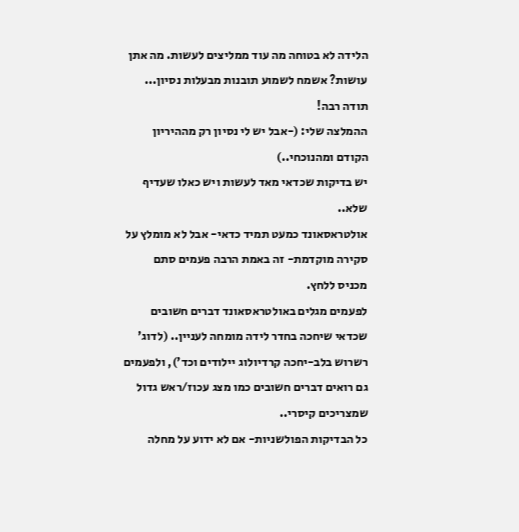הלידה לא בטוחה מה עוד ממליצים לעשות. מה אתן
עושות? אשמח לשמוע תובנות מבעלות נסיון... תודה רבה!
ההמלצה שלי: (-אבל יש לי נסיון רק מההיריון הקודם ומהנוכחי..)
יש בדיקות שכדאי מאד לעשות ויש כאלו שעדיף שלא..
אולטראסאונד כמעט תמיד כדאי- אבל לא מומלץ על סקירה מוקדמת- זה באמת הרבה פעמים סתם מכניס ללחץ.
לפעמים מגלים באולטראסאונד דברים חשובים שכדאי שיחכה בחדר לידה מומחה לעניין.. (לדוג' רשרוש בלב-יחכה קרדיולוג יילודים וכד'), ולפעמים גם רואים דברים חשובים כמו מצג עכוז/ראש גדול שמצריכים קיסרי..
כל הבדיקות הפולשניות- אם לא ידוע על מחלה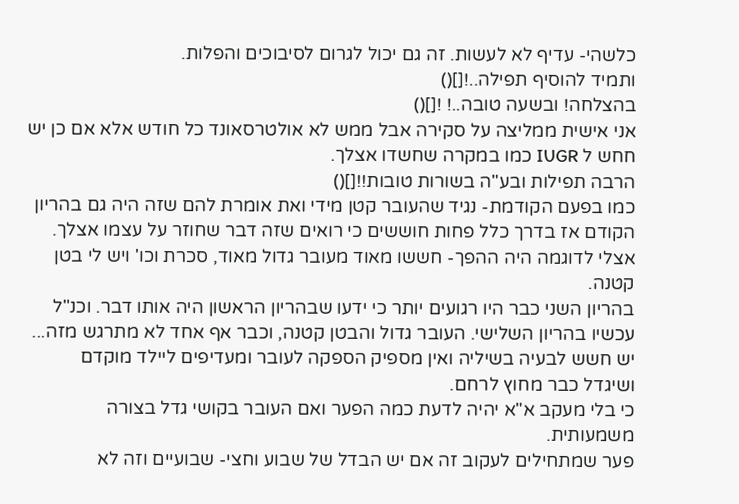כלשהי- עדיף לא לעשות. זה גם יכול לגרום לסיבוכים והפלות.
ותמיד להוסיף תפילה..![]()
בהצלחה! ובשעה טובה..! ![]()
אני אישית ממליצה על סקירה אבל ממש לא אולטרסאונד כל חודש אלא אם כן יש חחש ל IUGR כמו במקרה שחשדו אצלך.
הרבה תפילות ובע"ה בשורות טובות!![]()
כמו בפעם הקודמת- נגיד שהעובר קטן מידי ואת אומרת להם שזה היה גם בהריון הקודם אז בדרך כלל פחות חוששים כי רואים שזה דבר שחוזר על עצמו אצלך.
אצלי לדוגמה היה ההפך- חששו מאוד מעובר גדול מאוד, סכרת וכו' ויש לי בטן קטנה.
בהריון השני כבר היו רגועים יותר כי ידעו שבהריון הראשון היה אותו דבר. וכנ"ל עכשיו בהריון השלישי. העובר גדול והבטן קטנה, וכבר אף אחד לא מתרגש מזה...
יש חשש לבעיה בשיליה ואין מספיק הספקה לעובר ומעדיפים ליילד מוקדם ושיגדל כבר מחוץ לרחם.
כי בלי מעקב א"א יהיה לדעת כמה הפער ואם העובר בקושי גדל בצורה משמעותית.
פער שמתחילים לעקוב זה אם יש הבדל של שבוע וחצי- שבועיים וזה לא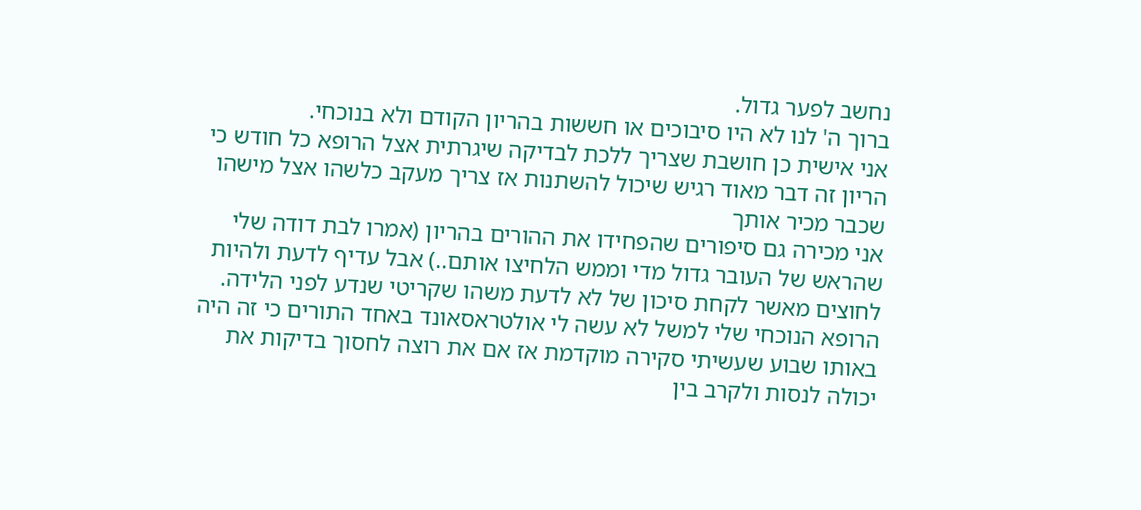נחשב לפער גדול.
ברוך ה' לנו לא היו סיבוכים או חששות בהריון הקודם ולא בנוכחי.
אני אישית כן חושבת שצריך ללכת לבדיקה שיגרתית אצל הרופא כל חודש כי הריון זה דבר מאוד רגיש שיכול להשתנות אז צריך מעקב כלשהו אצל מישהו שכבר מכיר אותך
אני מכירה גם סיפורים שהפחידו את ההורים בהריון (אמרו לבת דודה שלי שהראש של העובר גדול מדי וממש הלחיצו אותם..) אבל עדיף לדעת ולהיות לחוצים מאשר לקחת סיכון של לא לדעת משהו שקריטי שנדע לפני הלידה.
הרופא הנוכחי שלי למשל לא עשה לי אולטראסאונד באחד התורים כי זה היה באותו שבוע שעשיתי סקירה מוקדמת אז אם את רוצה לחסוך בדיקות את יכולה לנסות ולקרב בין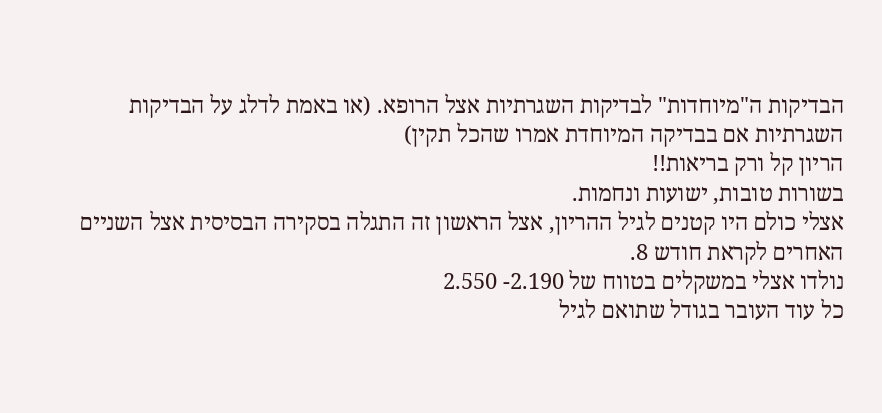הבדיקות ה"מיוחדות" לבדיקות השגרתיות אצל הרופא. (או באמת לדלג על הבדיקות השגרתיות אם בבדיקה המיוחדת אמרו שהכל תקין)
הריון קל ורק בריאות!!
בשורות טובות, ישועות ונחמות.
אצלי כולם היו קטנים לגיל ההריון, אצל הראשון זה התגלה בסקירה הבסיסית אצל השניים האחרים לקראת חודש 8.
נולדו אצלי במשקלים בטווח של 2.190- 2.550
כל עוד העובר בגודל שתואם לגיל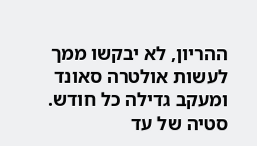ההריון, לא יבקשו ממך לעשות אולטרה סאונד ומעקב גדילה כל חודש.
סטיה של עד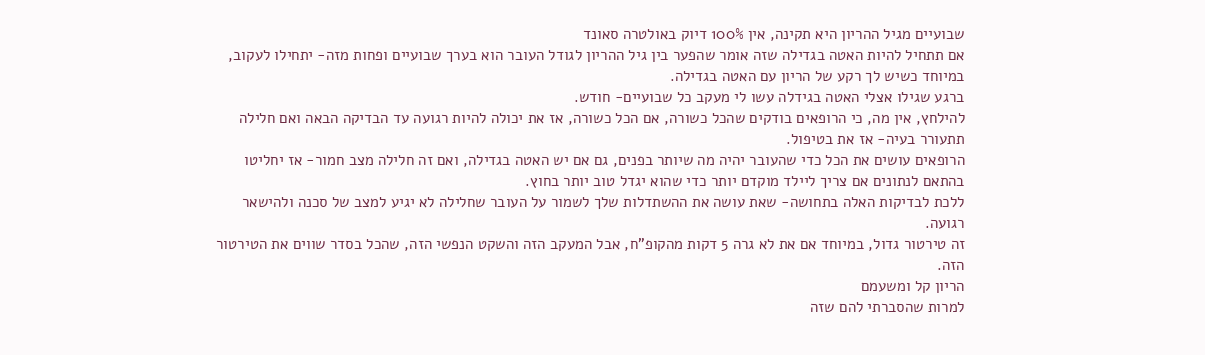שבועיים מגיל ההריון היא תקינה, אין 100% דיוק באולטרה סאונד
אם תתחיל להיות האטה בגדילה שזה אומר שהפער בין גיל ההריון לגודל העובר הוא בערך שבועיים ופחות מזה- יתחילו לעקוב, במיוחד כשיש לך רקע של הריון עם האטה בגדילה.
ברגע שגילו אצלי האטה בגידלה עשו לי מעקב כל שבועיים- חודש.
להילחץ, אין מה, כי הרופאים בודקים שהכל כשורה, אם הכל כשורה, אז את יכולה להיות רגועה עד הבדיקה הבאה ואם חלילה תתעורר בעיה- אז את בטיפול.
הרופאים עושים את הכל כדי שהעובר יהיה מה שיותר בפנים, גם אם יש האטה בגדילה, ואם זה חלילה מצב חמור- אז יחליטו בהתאם לנתונים אם צריך ליילד מוקדם יותר כדי שהוא יגדל טוב יותר בחוץ.
ללכת לבדיקות האלה בתחושה- שאת עושה את ההשתדלות שלך לשמור על העובר שחלילה לא יגיע למצב של סכנה ולהישאר רגועה.
זה טירטור גדול, במיוחד אם את לא גרה 5 דקות מהקופ"ח, אבל המעקב הזה והשקט הנפשי הזה, שהכל בסדר שווים את הטירטור הזה.
הריון קל ומשעמם
למרות שהסברתי להם שזה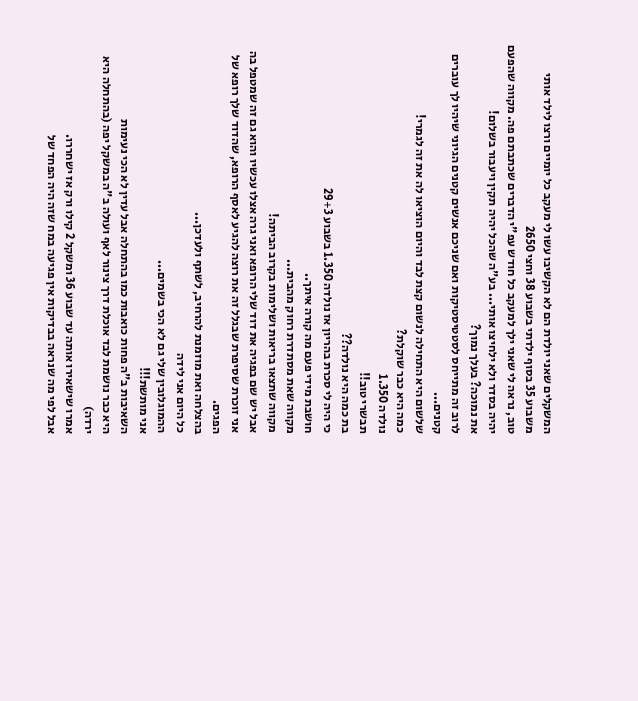המשקלים שאני יולדת הם לא הקשיבו עשו לי מעקב כל יומיים ורצו לילד אותי משבוע 35 בסוף ילדתי בשבוע 38 וחצי 2650
טוב, נראה לי שאני ילך למעקב כל חודש עפ"י הדברים שכתבתם פה. מקווה שהפעם יהיה בסדר ולא ילחיצו אותי... בע"ה שהכל יהיה תקין ויעבור בשלום!
את נמוכה? בעלך נמוך?
לרוב זה מתייחס לסטטיסטיקות ואם שניכם אנשים קטנים הגיוני שיהיו לך עוברים קטנים...
שלשום היא התחילה לנשום קצת לבד והיום הוציאו לה את זה לגמרי!
כמה היא כבר שוקלת?
נולדה 1.350
תבשרי טוב!!
בת כמה היא נולדה??
כי היה לי סכרת בהריון אז נולדה 1.350 בשבוע 29+3
חושבת מידי פעם מה קורה איתך..
מקווה שאת מסתדרת רחוק מהבית...
מקווה שתצאו בריאות ושלימות בקרוב הביתה!
אבל יש שם בפגיה את דוד שלי הרופא ואני גרה אצלו עכשיו והוא גם זה שמטפל בה
אני זוכרת שסיפרת שבגלל זה את רוצה להגיע לאסף הרופא, שהדוד שלך רופא של הפגים.
בהצלחה ואת מוזמנת להרחיב, לשתף ולעדכן...
כל היום אני לידה
ההמוגלובין שלי גם לא הכי בשמים...
אני מותשת!!!
השאיבות ב"ה פחות כואבות כמו בהתחלה אבל עדין לא הכי נעימות
היא כבר נושמת לבד אוכלת דרך צינור לאף ועולה ב"ה במשקל יפה (בהתחלה היא ירדה)
אמרו שישאירו אותה עד שבוע 36 ומשקל 2 קילו ורק אז ישחררו.
אבל לפי מה שנראה בבדיקות אין פגיעה במח שזה היה הפחד של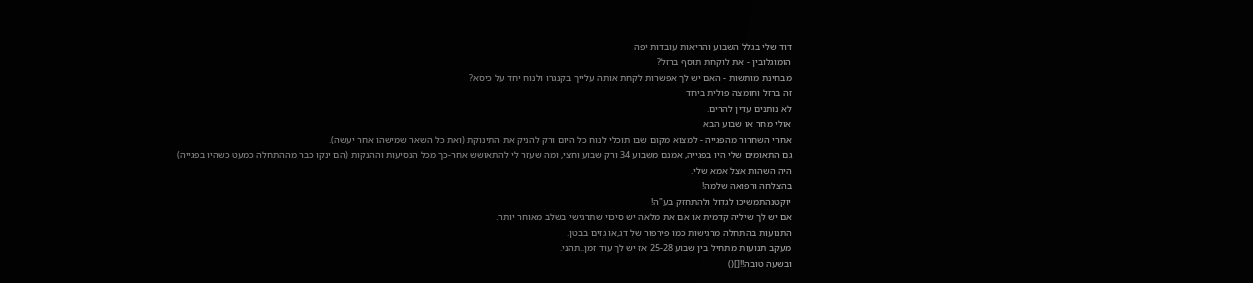דוד שלי בגלל השבוע והריאות עובדות יפה
הומוגלובין - את לוקחת תוסף ברזל?
מבחינת מותשות - האם יש לך אפשרות לקחת אותה עלייך בקנגרו ולנוח יחד על כיסא?
זה ברזל וחומצה פולית ביחד
לא נותנים עדין להרים.
אולי מחר או שבוע הבא
אחרי השחרור מהפגייה - למצוא מקום שבו תוכלי לנוח כל היום ורק להניק את התינוקת (ואת כל השאר שמישהו אחר יעשה).
גם התאומים שלי היו בפגייה, אמנם משבוע 34 ורק שבוע וחצי, ומה שעזר לי להתאושש אחר-כך מכל הנסיעות וההנקות (הם ינקו כבר מההתחלה כמעט כשהיו בפגייה) היה השהות אצל אמא שלי.
בהצלחה ורפואה שלמה!
יוקטנהתמשיכו לגדול ולהתחזק בע"ה!
אם יש לך שיליה קדמית או אם את מלאה יש סיכוי שתרגישי בשלב מאוחר יותר.
התנועות בהתחלה מרגישות כמו פירפור של דג,או גזים בבטן.
מעקב תנועות מתחיל בין שבוע 25-28 אז יש לך עוד זמן..תהני.
ובשעה טובה!![]()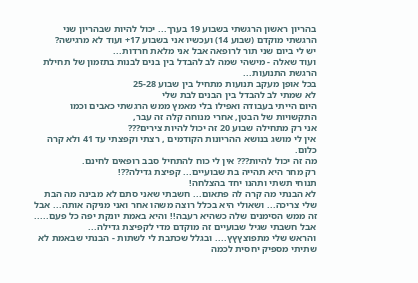בהריון ראשון הרגשתי בשבוע 19 בערך... יכול להיות שבהריון שני הרגשתי מוקדם (שבוע 14) ועכשיו אני בשבוע 17+ ועוד לא מרגישה?
יש לי ביום שני תור לרופאה אבל אני מלאת חרדות...
ועוד שאלה - מישהי שמה לב להבדל בין בנים לבנות בתזמון של תחילת הרגשת התנועות...
בכל אופן מעקב תנועות מתחיל בין שבוע 25-28
לא שמתי לב להבדל בין הבנים לבת שלי
היום הייתי בעבודה ואפילו בלי מאמץ ממש הרגשתי כאבים וכמו התקשויות של הבטן, אחרי מנוחה קלה זה עבר,
אני רק מתחילה שבוע 20 זה יכול להיות צירים???
אין לי מושג בנושא ההריונות הקודמים , רצתי וקפצתי עד 41 ולא קרה כלום.
מה זה יכול להיות??? אין לי כוח להתחיל סבב רופאים לחינם.
רק מחר היא תהייה בת שבועיים... קפיצת גדילה??!
תנוחי תשתי ותהנו יחד בהצלחה!
לא הבנתי מה קרה לה פתאום... חשבתי שאני סתם לא מבינה מה הבת שלי צריכה... ושאולי היא בכלל רוצה משהו אחר ואני מניקה אותה... אבל זה ממש הסימנים שלה כשהיא רעבה!! והיא באמת יונקת יפה כל פעם.....
אבל חשבתי שגיל שבועיים זה מוקדם מדי לקפיצת גדילה...
והראש שלי מתפוצץץץ.... ובגלל שכתבת לי לשתות - הבנתי שבאמת לא שתיתי מספיק יחסית לכמה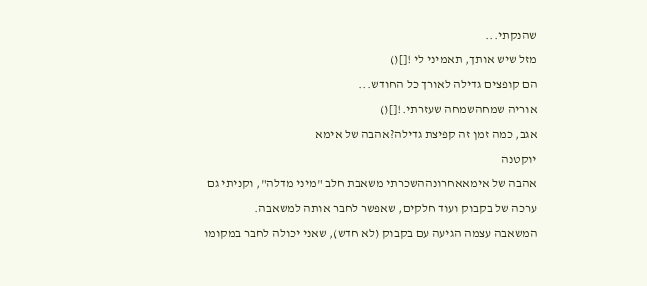שהנקתי...
מזל שיש אותך, תאמיני לי ![]()
הם קופצים גדילה לאורך כל החודש...
אוריה שמחהשמחה שעזרתי.![]()
אגב, כמה זמן זה קפיצת גדילה?אהבה של אימא
יוקטנה
אהבה של אימאאחרונההשכרתי משאבת חלב "מיני מדלה", וקניתי גם ערכה של בקבוק ועוד חלקים, שאפשר לחבר אותה למשאבה.
המשאבה עצמה הגיעה עם בקבוק (לא חדש), שאני יכולה לחבר במקומו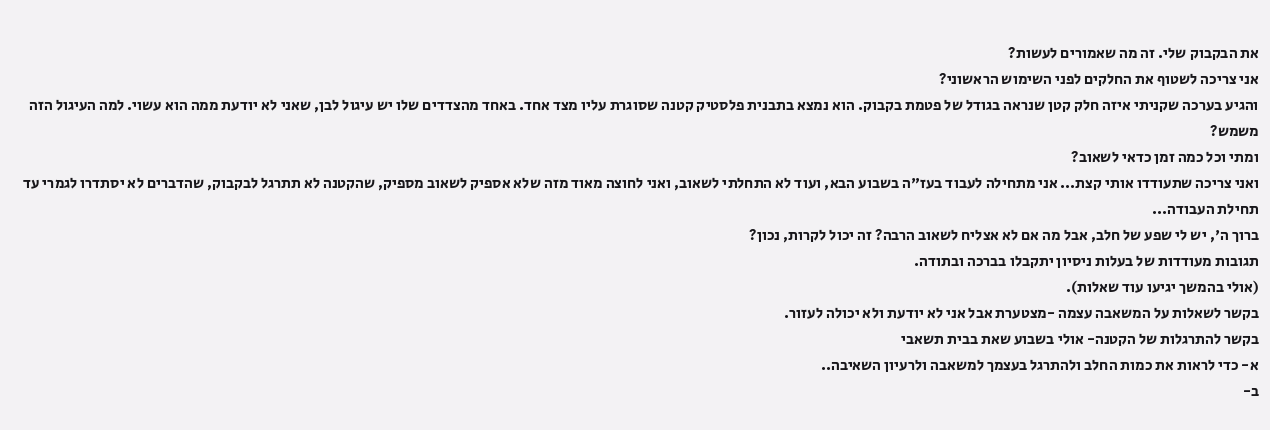את הבקבוק שלי. זה מה שאמורים לעשות?
אני צריכה לשטוף את החלקים לפני השימוש הראשוני?
והגיע בערכה שקניתי איזה חלק קטן שנראה בגודל של פטמת בקבוק. הוא נמצא בתבנית פלסטיק קטנה שסוגרת עליו מצד אחד. באחד מהצדדים שלו יש עיגול לבן, שאני לא יודעת ממה הוא עשוי. למה העיגול הזה משמש?
ומתי וכל כמה זמן כדאי לשאוב?
ואני צריכה שתעודדו אותי קצת... אני מתחילה לעבוד בעז"ה בשבוע הבא, ועוד לא התחלתי לשאוב, ואני לחוצה מאוד מזה שלא אספיק לשאוב מספיק, שהקטנה לא תתרגל לבקבוק, שהדברים לא יסתדרו לגמרי עד תחילת העבודה...
ברוך ה', יש לי שפע של חלב, אבל מה אם לא אצליח לשאוב הרבה? זה יכול לקרות, נכון?
תגובות מעודדות של בעלות ניסיון יתקבלו בברכה ובתודה.
(אולי בהמשך יגיעו עוד שאלות).
בקשר לשאלות על המשאבה עצמה -מצטערת אבל אני לא יודעת ולא יכולה לעזור.
בקשר להתרגלות של הקטנה- אולי בשבוע שאת בבית תשאבי
א- כדי לראות את כמות החלב ולהתרגל בעצמך למשאבה ולרעיון השאיבה..
ב-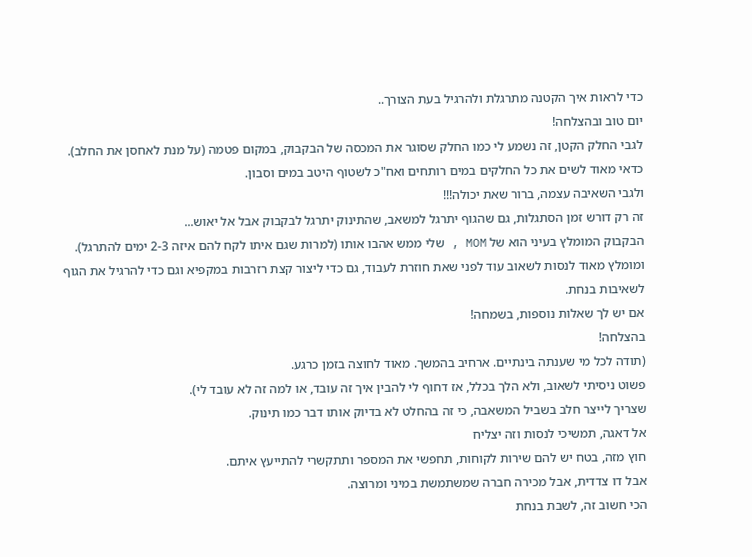כדי לראות איך הקטנה מתרגלת ולהרגיל בעת הצורך..
יום טוב ובהצלחה!
לגבי החלק הקטן, זה נשמע לי כמו החלק שסוגר את המכסה של הבקבוק, במקום פטמה (על מנת לאחסן את החלב).
כדאי מאוד לשים את כל החלקים במים רותחים ואח"כ לשטוף היטב במים וסבון.
ולגבי השאיבה עצמה, ברור שאת יכולה!!!
זה רק דורש זמן הסתגלות, גם שהגוף יתרגל למשאב, שהתינוק יתרגל לבקבוק אבל אל יאוש...
הבקבוק המומלץ בעיני הוא של MOM , שלי ממש אהבו אותו (למרות שגם איתו לקח להם איזה 2-3 ימים להתרגל).
ומומלץ מאוד לנסות לשאוב עוד לפני שאת חוזרת לעבוד, גם כדי ליצור קצת רזרבות במקפיא וגם כדי להרגיל את הגוף לשאיבות בנחת.
אם יש לך שאלות נוספות, בשמחה!
בהצלחה!
(תודה לכל מי שענתה בינתיים. ארחיב בהמשך. מאוד לחוצה בזמן כרגע.
פשוט ניסיתי לשאוב, ולא הלך בכלל, אז דחוף לי להבין איך זה עובד, או למה זה לא עובד לי).
שצריך לייצר חלב בשביל המשאבה, כי זה בהחלט לא בדיוק אותו דבר כמו תינוק.
אל דאגה, תמשיכי לנסות וזה יצליח
חוץ מזה, בטח יש להם שירות לקוחות, תחפשי את המספר ותתקשרי להתייעץ איתם.
אבל דו צדדית, אבל מכירה חברה שמשתמשת במיני ומרוצה.
הכי חשוב זה, לשבת בנחת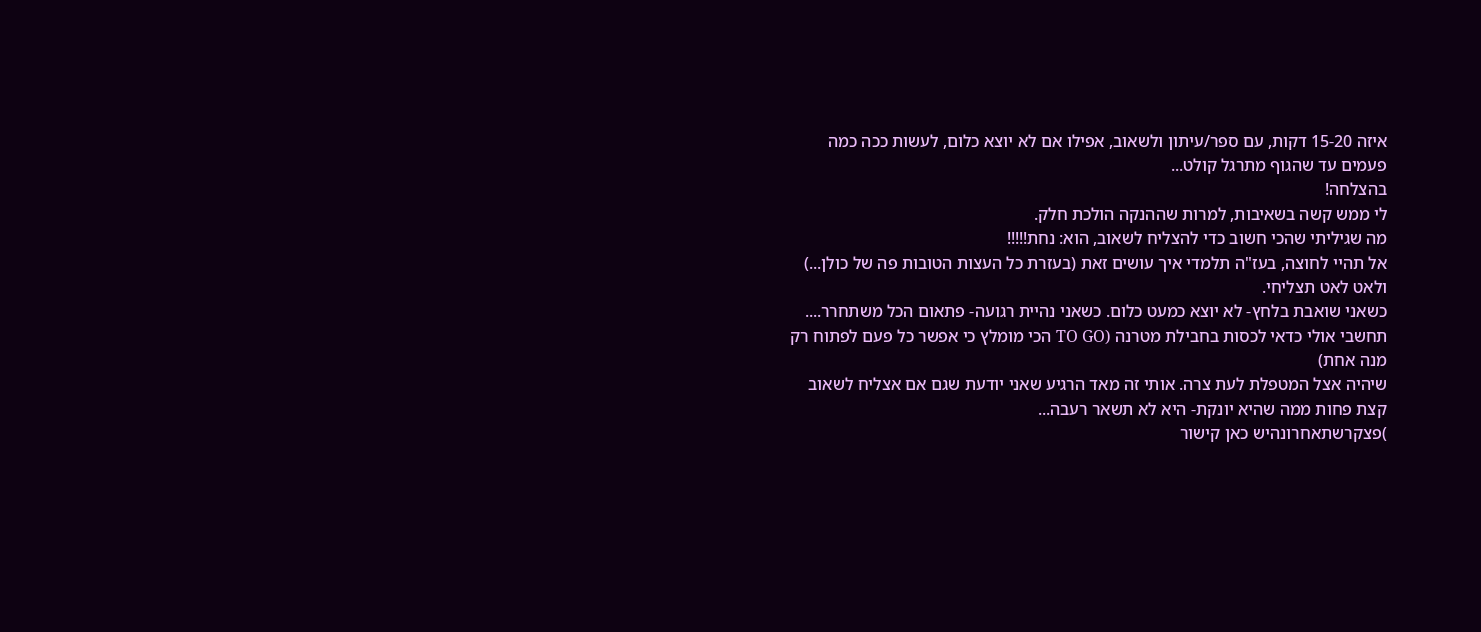איזה 15-20 דקות, עם ספר/עיתון ולשאוב, אפילו אם לא יוצא כלום, לעשות ככה כמה פעמים עד שהגוף מתרגל קולט...
בהצלחה!
לי ממש קשה בשאיבות, למרות שההנקה הולכת חלק.
מה שגיליתי שהכי חשוב כדי להצליח לשאוב, הוא: נחת!!!!!
אל תהיי לחוצה, בעז"ה תלמדי איך עושים זאת (בעזרת כל העצות הטובות פה של כולן...)
ולאט לאט תצליחי.
כשאני שואבת בלחץ- לא יוצא כמעט כלום. כשאני נהיית רגועה- פתאום הכל משתחרר....
תחשבי אולי כדאי לכסות בחבילת מטרנה (TO GO הכי מומלץ כי אפשר כל פעם לפתוח רק מנה אחת)
שיהיה אצל המטפלת לעת צרה. אותי זה מאד הרגיע שאני יודעת שגם אם אצליח לשאוב קצת פחות ממה שהיא יונקת- היא לא תשאר רעבה...
)פצקרשתאחרונהיש כאן קישור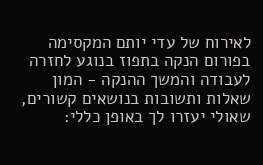לאירוח של עדי יותם המקסימה בפורום הנקה בתפוז בנוגע לחזרה לעבודה והמשך ההנקה - המון שאלות ותשובות בנושאים קשורים, שאולי יעזרו לך באופן כללי: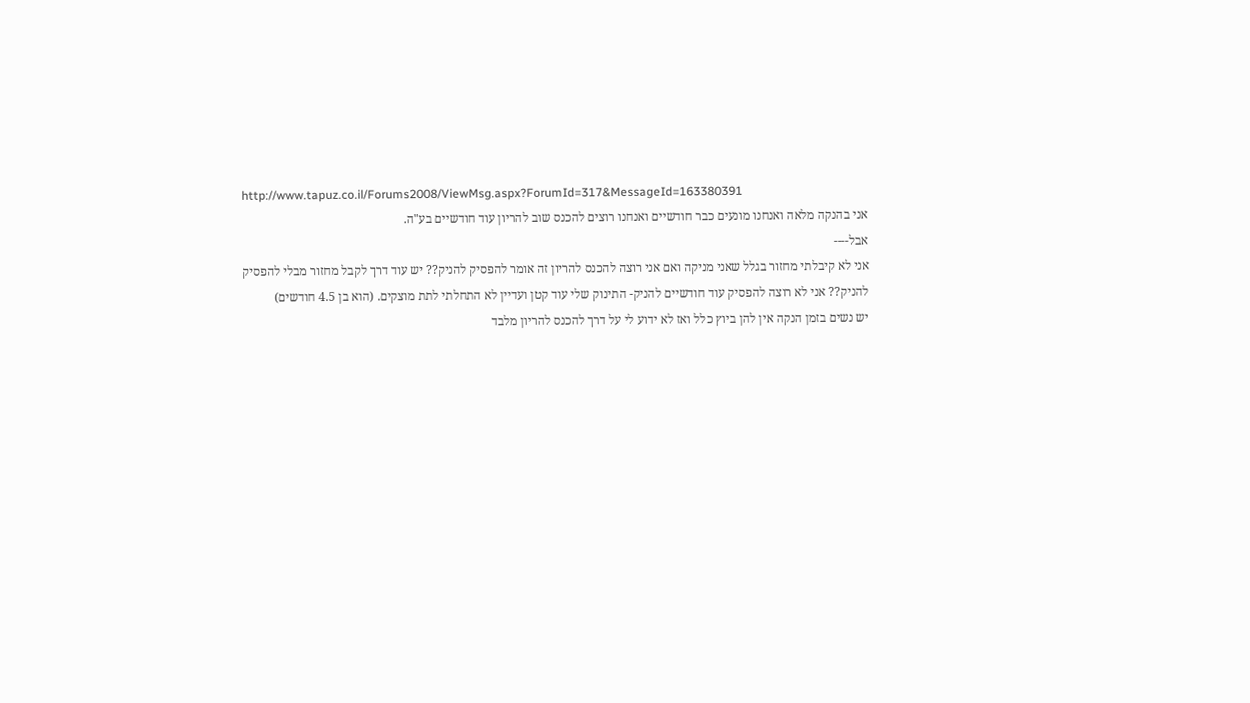http://www.tapuz.co.il/Forums2008/ViewMsg.aspx?ForumId=317&MessageId=163380391
אני בהנקה מלאה ואנחנו מונעים כבר חודשיים ואנחנו רוצים להכנס שוב להריון עוד חודשיים בע"ה.
אבל----
אני לא קיבלתי מחזור בגלל שאני מניקה ואם אני רוצה להכנס להריון זה אומר להפסיק להניק?? יש עוד דרך לקבל מחזור מבלי להפסיק להניק?? אני לא רוצה להפסיק עוד חודשיים להניק- התינוק שלי עוד קטן ועדיין לא התחלתי לתת מוצקים. (הוא בן 4.5 חודשים)
יש נשים בזמן הנקה אין להן ביוץ כלל ואז לא ידוע לי על דרך להכנס להריון מלבד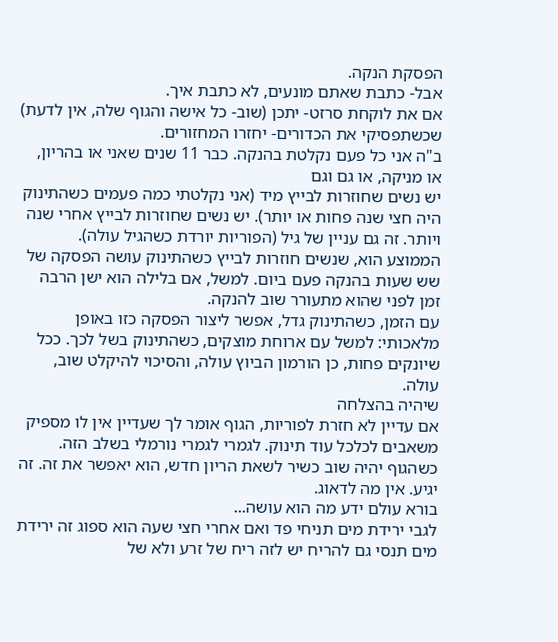הפסקת הנקה.
אבל- כתבת שאתם מונעים, לא כתבת איך.
אם את לוקחת סרזט- יתכן (שוב- כל אישה והגוף שלה, אין לדעת) שכשתפסיקי את הכדורים- יחזרו המחזורים.
ב"ה אני כל פעם נקלטת בהנקה. כבר 11 שנים שאני או בהריון, או מניקה, או גם וגם
יש נשים שחוזרות לבייץ מיד (אני נקלטתי כמה פעמים כשהתינוק היה חצי שנה פחות או יותר). יש נשים שחוזרות לבייץ אחרי שנה ויותר. זה גם עניין של גיל (הפוריות יורדת כשהגיל עולה).
הממוצע הוא, שנשים חוזרות לבייץ כשהתינוק עושה הפסקה של שש שעות בהנקה פעם ביום. למשל, אם בלילה הוא ישן הרבה זמן לפני שהוא מתעורר שוב להנקה.
עם הזמן, כשהתינוק גדל, אפשר ליצור הפסקה כזו באופן מלאכותי: למשל עם ארוחת מוצקים, כשהתינוק בשל לכך. ככל שיונקים פחות, כן הורמון הביוץ עולה, והסיכוי להיקלט שוב, עולה.
שיהיה בהצלחה
אם עדיין לא חזרת לפוריות, הגוף אומר לך שעדיין אין לו מספיק משאבים לכלכל עוד תינוק. לגמרי לגמרי נורמלי בשלב הזה. כשהגוף יהיה שוב כשיר לשאת הריון חדש, הוא יאפשר את זה. זה יגיע. אין מה לדאוג.
בורא עולם ידע מה הוא עושה...
לגבי ירידת מים תניחי פד ואם אחרי חצי שעה הוא ספוג זה ירידת מים תנסי גם להריח יש לזה ריח של זרע ולא של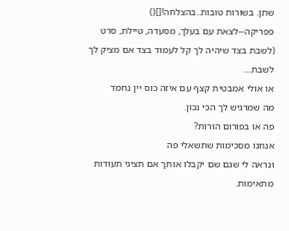שתן. בשורות טובות..בהצלחה![]()
פפריקה--לצאת עם בעלך, מסעדה, טיילת, סרט (לשבת בצד שיהיה לך קל לעמוד בצד אם מציק לך לשבת....
או אולי אמבטית קצף עם איזה כוס יין נחמד
מה שמרגיש לך הכי נכון.
פה או בפורום הורות?
אנחנו מסכימות שתשאלי פה
ונראה לי שגם שם יקבלו אותך אם תציגי תעודות מתאימות.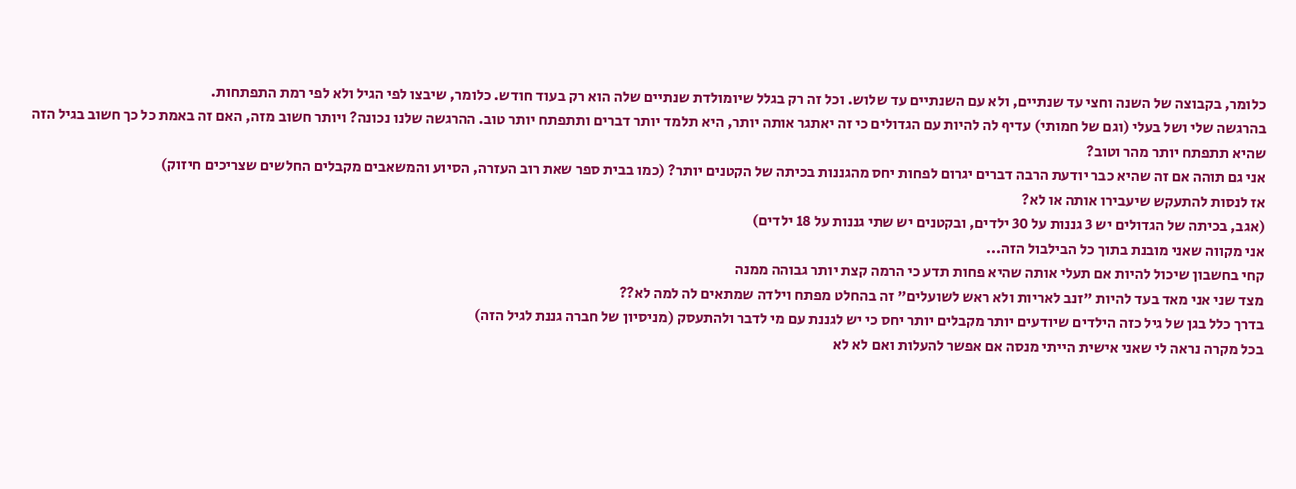כלומר, בקבוצה של השנה וחצי עד שנתיים, ולא עם השנתיים עד שלוש. וכל זה רק בגלל שיומולדת שנתיים שלה הוא רק בעוד חודש. כלומר, שיבצו לפי הגיל ולא לפי רמת התפתחות.
בהרגשה שלי ושל בעלי (וגם של חמותי) עדיף לה להיות עם הגדולים כי זה יאתגר אותה יותר, היא תלמד יותר דברים ותתפתח יותר טוב. ההרגשה שלנו נכונה? ויותר חשוב מזה, האם זה באמת כל כך חשוב בגיל הזה שהיא תתפתח יותר מהר וטוב?
אני גם תוהה אם זה שהיא כבר יודעת הרבה דברים יגרום לפחות יחס מהגננות בכיתה של הקטנים יותר? (כמו בבית ספר שאת רוב העזרה, הסיוע והמשאבים מקבלים החלשים שצריכים חיזוק)
אז לנסות להתעקש שיעבירו אותה או לא?
(אגב, בכיתה של הגדולים יש 3 גננות על 30 ילדים, ובקטנים יש שתי גננות על 18 ילדים)
אני מקווה שאני מובנת בתוך כל הבילבול הזה...
קחי בחשבון שיכול להיות אם תעלי אותה שהיא פחות תדע כי הרמה קצת יותר גבוהה ממנה
מצד שני אני מאד בעד להיות "זנב לאריות ולא ראש לשועלים" זה בהחלט מפתח וילדה שמתאים לה למה לא??
בדרך כלל בגן של גיל כזה הילדים שיודעים יותר מקבלים יותר יחס כי יש לגננת עם מי לדבר ולהתעסק (מניסיון של חברה גננת לגיל הזה)
בכל מקרה נראה לי שאני אישית הייתי מנסה אם אפשר להעלות ואם לא לא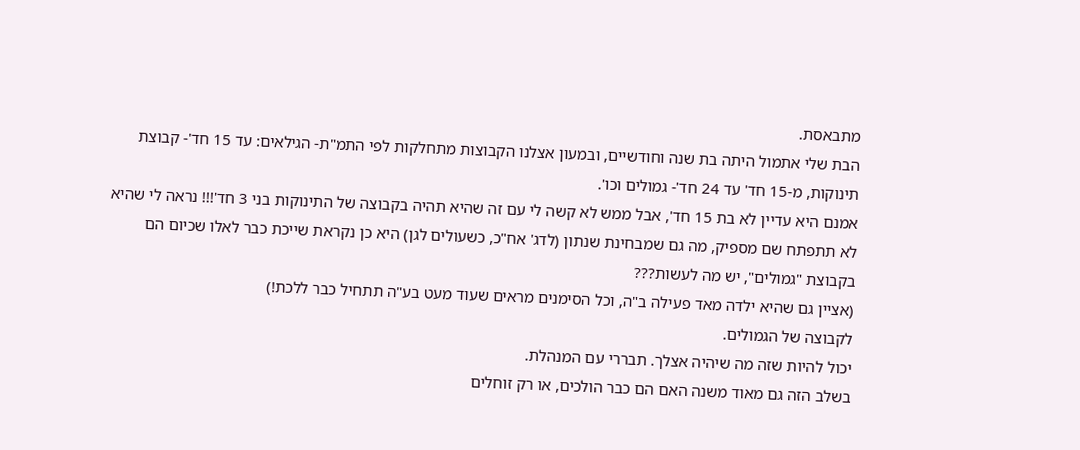מתבאסת.
הבת שלי אתמול היתה בת שנה וחודשיים, ובמעון אצלנו הקבוצות מתחלקות לפי התמ"ת- הגילאים: עד 15 חד'- קבוצת תינוקות, מ-15 חד' עד 24 חד'- גמולים וכו'.
אמנם היא עדיין לא בת 15 חד', אבל ממש לא קשה לי עם זה שהיא תהיה בקבוצה של התינוקות בני 3 חד'!!! נראה לי שהיא לא תתפתח שם מספיק, מה גם שמבחינת שנתון (לדג' אח"כ, כשעולים לגן) היא כן נקראת שייכת כבר לאלו שכיום הם בקבוצת "גמולים", יש מה לעשות???
(אציין גם שהיא ילדה מאד פעילה ב"ה, וכל הסימנים מראים שעוד מעט בע"ה תתחיל כבר ללכת!)
לקבוצה של הגמולים.
יכול להיות שזה מה שיהיה אצלך. תבררי עם המנהלת.
בשלב הזה גם מאוד משנה האם הם כבר הולכים, או רק זוחלים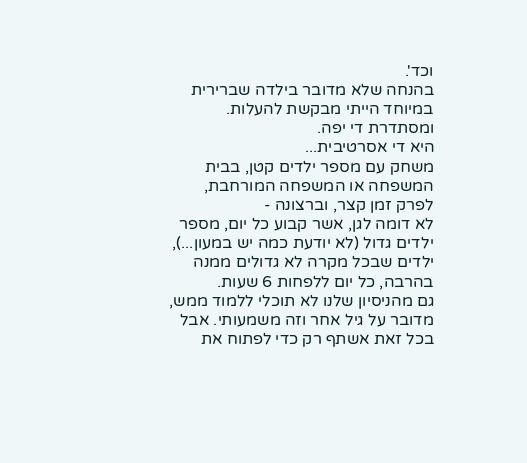וכד'.
בהנחה שלא מדובר בילדה שברירית במיוחד הייתי מבקשת להעלות.
ומסתדרת די יפה.
היא די אסרטיבית...
משחק עם מספר ילדים קטן, בבית המשפחה או המשפחה המורחבת, לפרק זמן קצר, וברצונה -
לא דומה לגן, אשר קבוע כל יום, מספר ילדים גדול (לא יודעת כמה יש במעון...), ילדים שבכל מקרה לא גדולים ממנה בהרבה, כל יום ללפחות 6 שעות.
גם מהניסיון שלנו לא תוכלי ללמוד ממש, מדובר על גיל אחר וזה משמעותי. אבל בכל זאת אשתף רק כדי לפתוח את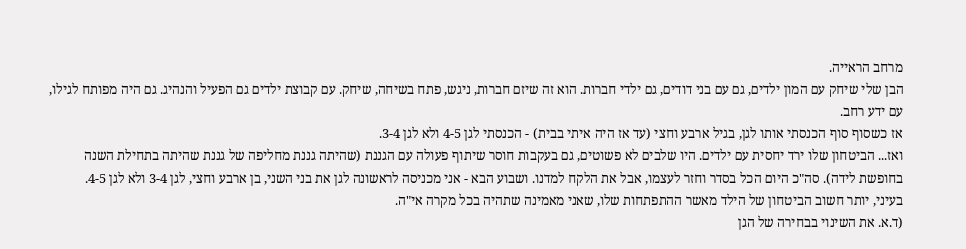מרחב הראייה.
הבן שלי שיחק עם המון ילדים, גם עם בני דודים, גם ילדי חברות. הוא זה שיזם חברות, ניגש, פתח בשיחה, שיחק. עם קבוצת ילדים גם הפעיל והנהיג. גם היה מפותח לגילו, עם ידע רחב.
אז כשסוף סוף הכנסתי אותו לגן, בגיל ארבע וחצי (עד אז היה איתי בבית) - הכנסתי לגן 4-5 ולא לגן 3-4.
ואז... הביטחון שלו ירד יחסית עם ילדים. היו שלבים לא פשוטים, גם בעקבות חוסר שיתוף פעולה עם הגננת (שהיתה גננת מחליפה של גננת שהיתה בתחילת השנה בחופשת לידה). סה"כ היום הכל בסדר וחזר לעצמו, אבל את הלקח למדנו. ושבוע הבא - אני מכניסה לראשונה לגן את בני השני, בן ארבע וחצי, לגן 3-4 ולא לגן 4-5.
בעיני, יותר חשוב הביטחון של הילד מאשר ההתפתחות שלו, שאני מאמינה שתהיה בכל מקרה אי"ה.
(ד.א. את השינוי בבחירה של הגן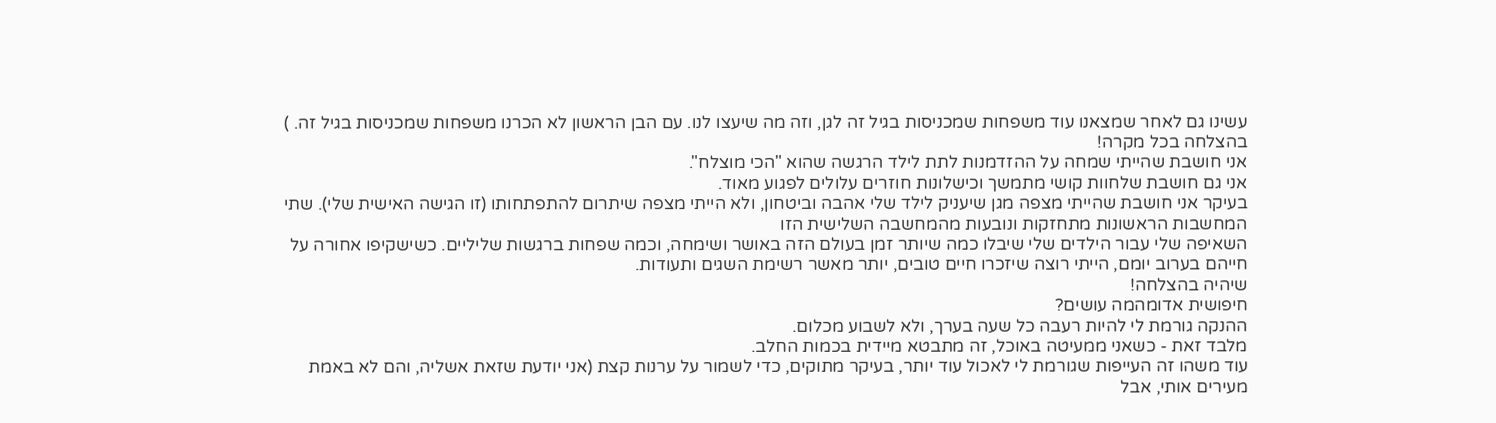עשינו גם לאחר שמצאנו עוד משפחות שמכניסות בגיל זה לגן, וזה מה שיעצו לנו. עם הבן הראשון לא הכרנו משפחות שמכניסות בגיל זה. )
בהצלחה בכל מקרה!
אני חושבת שהייתי שמחה על ההזדמנות לתת לילד הרגשה שהוא "הכי מוצלח".
אני גם חושבת שלחוות קושי מתמשך וכישלונות חוזרים עלולים לפגוע מאוד.
בעיקר אני חושבת שהייתי מצפה מגן שיעניק לילד שלי אהבה וביטחון, ולא הייתי מצפה שיתרום להתפתחותו (זו הגישה האישית שלי). שתי המחשבות הראשונות מתחזקות ונובעות מהמחשבה השלישית הזו
השאיפה שלי עבור הילדים שלי שיבלו כמה שיותר זמן בעולם הזה באושר ושימחה, וכמה שפחות ברגשות שליליים. כשישקיפו אחורה על חייהם בערוב יומם, הייתי רוצה שיזכרו חיים טובים, יותר מאשר רשימת השגים ותעודות.
שיהיה בהצלחה!
חיפושית אדומהמה עושים?
ההנקה גורמת לי להיות רעבה כל שעה בערך, ולא לשבוע מכלום.
מלבד זאת - כשאני ממעיטה באוכל, זה מתבטא מיידית בכמות החלב.
עוד משהו זה העייפות שגורמת לי לאכול עוד יותר, בעיקר מתוקים, כדי לשמור על ערנות קצת (אני יודעת שזאת אשליה, והם לא באמת מעירים אותי, אבל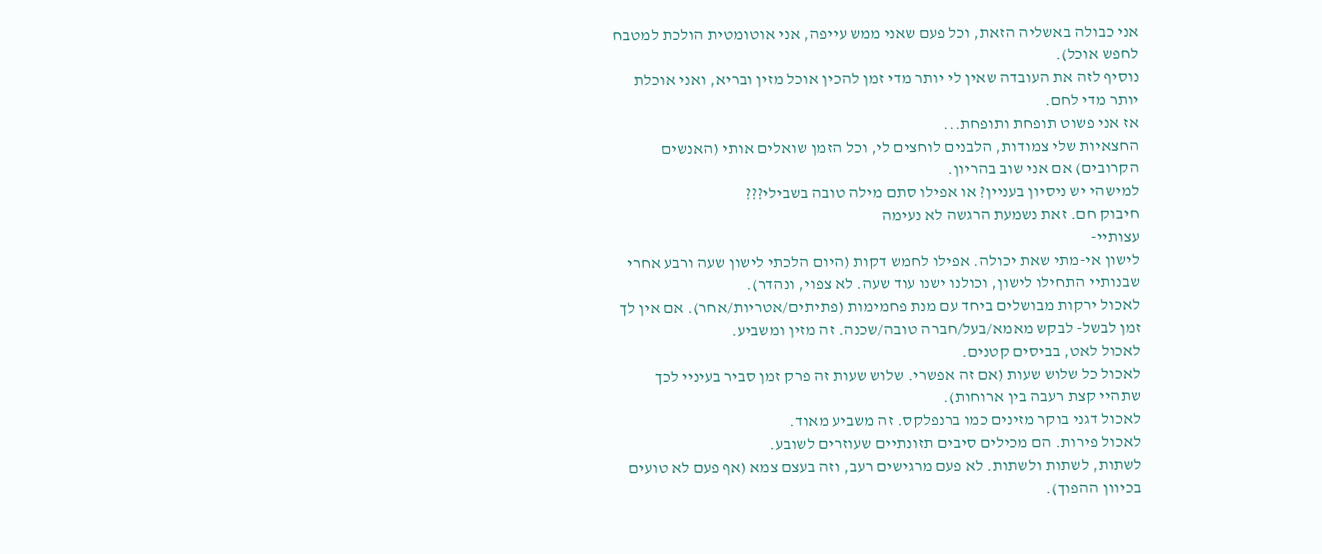אני כבולה באשליה הזאת, וכל פעם שאני ממש עייפה, אני אוטומטית הולכת למטבח לחפש אוכל).
נוסיף לזה את העובדה שאין לי יותר מדי זמן להכין אוכל מזין ובריא, ואני אוכלת יותר מדי לחם.
אז אני פשוט תופחת ותופחת...
החצאיות שלי צמודות, הלבנים לוחצים לי, וכל הזמן שואלים אותי (האנשים הקרובים) אם אני שוב בהריון.
למישהי יש ניסיון בעניין? או אפילו סתם מילה טובה בשבילי???
חיבוק חם. זאת נשמעת הרגשה לא נעימה
עצותיי-
לישון אי-מתי שאת יכולה. אפילו לחמש דקות (היום הלכתי לישון שעה ורבע אחרי שבנותיי התחילו לישון, וכולנו ישנו עוד שעה. לא צפוי, ונהדר).
לאכול ירקות מבושלים ביחד עם מנת פחמימות (פתיתים/אטריות/אחר). אם אין לך זמן לבשל- לבקש מאמא/בעל/חברה טובה/שכנה. זה מזין ומשביע.
לאכול לאט, בביסים קטנים.
לאכול כל שלוש שעות (אם זה אפשרי. שלוש שעות זה פרק זמן סביר בעיניי לכך שתהיי קצת רעבה בין ארוחות).
לאכול דגני בוקר מזינים כמו ברנפלקס. זה משביע מאוד.
לאכול פירות. הם מכילים סיבים תזונתיים שעוזרים לשובע.
לשתות, לשתות ולשתות. לא פעם מרגישים רעב, וזה בעצם צמא (אף פעם לא טועים בכיוון ההפוך).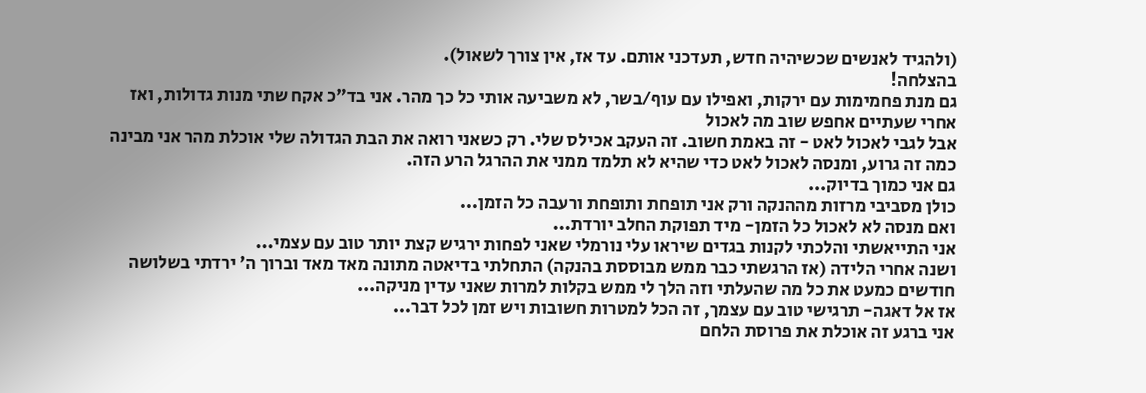(ולהגיד לאנשים שכשיהיה חדש, תעדכני אותם. עד אז, אין צורך לשאול).
בהצלחה!
גם מנת פחמימות עם ירקות, ואפילו עם עוף/בשר, לא משביעה אותי כל כך מהר. אני בד"כ אקח שתי מנות גדולות, ואז אחרי שעתיים אחפש שוב מה לאכול
אבל לגבי לאכול לאט - זה באמת חשוב. זה העקב אכילס שלי. רק כשאני רואה את הבת הגדולה שלי אוכלת מהר אני מבינה כמה זה גרוע, ומנסה לאכול לאט כדי שהיא לא תלמד ממני את ההרגל הרע הזה.
גם אני כמוך בדיוק...
כולן מסביבי מרזות מההנקה ורק אני תופחת ותופחת ורעבה כל הזמן...
ואם מנסה לא לאכול כל הזמן- מיד תפוקת החלב יורדת...
אני התייאשתי והלכתי לקנות בגדים שיראו עלי נורמלי שאני לפחות ירגיש קצת יותר טוב עם עצמי...
ושנה אחרי הלידה (אז הרגשתי כבר ממש מבוססת בהנקה) התחלתי בדיאטה מתונה מאד מאד וברוך ה' ירדתי בשלושה חודשים כמעט את כל מה שהעלתי וזה הלך לי ממש בקלות למרות שאני עדין מניקה...
אז אל דאגה- תרגישי טוב עם עצמך, זה הכל למטרות חשובות ויש זמן לכל דבר...
אני ברגע זה אוכלת את פרוסת הלחם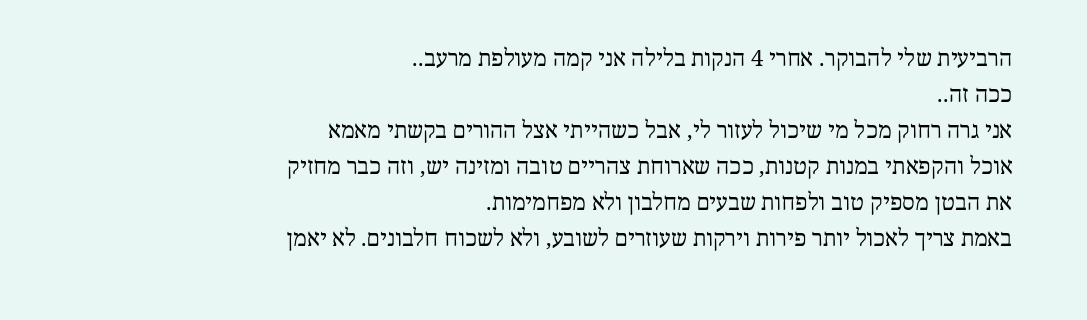הרביעית שלי להבוקר. אחרי 4 הנקות בלילה אני קמה מעולפת מרעב..
ככה זה..
אני גרה רחוק מכל מי שיכול לעזור לי, אבל כשהייתי אצל ההורים בקשתי מאמא אוכל והקפאתי במנות קטנות, ככה שארוחת צהריים טובה ומזינה יש, וזה כבר מחזיק את הבטן מספיק טוב ולפחות שבעים מחלבון ולא מפחמימות.
באמת צריך לאכול יותר פירות וירקות שעוזרים לשובע, ולא לשכוח חלבונים. לא יאמן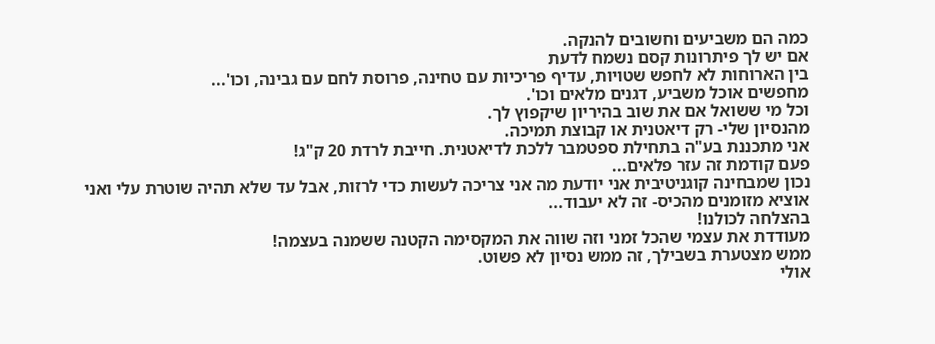כמה הם משביעים וחשובים להנקה.
אם יש לך פיתרונות קסם נשמח לדעת
בין הארוחות לא לחפש שטויות, עדיף פריכיות עם טחינה, פרוסת לחם עם גבינה, וכו'...
מחפשים אוכל משביע, דגנים מלאים וכו'.
וכל מי ששואל אם את שוב בהיריון שיקפוץ לך.
מהנסיון שלי- רק דיאטנית או קבוצת תמיכה.
אני מתכננת בע"ה בתחילת ספטמבר ללכת לדיאטנית. חייבת לרדת 20 ק"ג!
פעם קודמת זה עזר פלאים...
נכון שמבחינה קוגניטיבית אני יודעת מה אני צריכה לעשות כדי לרזות, אבל עד שלא תהיה שוטרת עלי ואני אוציא מזומנים מהכיס- זה לא יעבוד...
בהצלחה לכולנו!
מעודדת את עצמי שהכל זמני וזה שווה את המקסימה הקטנה ששמנה בעצמה!
ממש מצטערת בשבילך, זה ממש נסיון לא פשוט.
אולי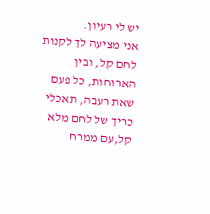יש לי רעיון.
אני מציעה לך לקנות לחם קל, ובין הארוחות, כל פעם שאת רעבה, תאכלי כריך של לחם מלא קל,עם ממרח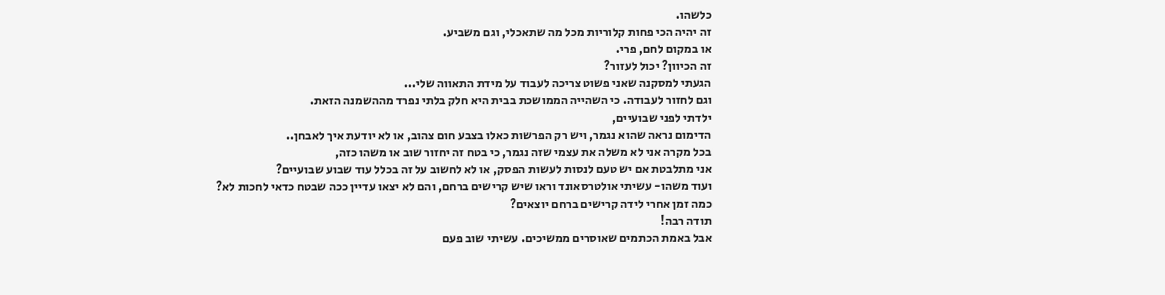כלשהו.
זה יהיה הכי פחות קלוריות מכל מה שתאכלי, וגם משביע.
או במקום לחם, פרי.
זה הכיוון? יכול לעזור?
הגעתי למסקנה שאני פשוט צריכה לעבוד על מידת התאווה שלי...
וגם לחזור לעבודה. כי השהייה הממושכת בבית היא חלק בלתי נפרד מההשמנה הזאת.
ילדתי לפני שבועיים,
הדימום נראה שהוא נגמר, ויש רק הפרשות כאלו בצבע חום צהוב, או לא יודעת איך לאבחן..
בכל מקרה אני לא משלה את עצמי שזה נגמר, כי בטח זה יחזור שוב או משהו כזה,
אני מתלבטת אם יש טעם לנסות לעשות הפסק, או לא לחשוב על זה בכלל עוד שבוע שבועיים?
ועוד משהו- עשיתי אולטרסאונד וראו שיש קרישים ברחם, והם לא יצאו עדיין ככה שבטח כדאי לחכות לא?
כמה זמן אחרי לידה קרישים ברחם יוצאים?
תודה רבה!
אבל באמת הכתמים שאוסרים ממשיכים. עשיתי שוב פעם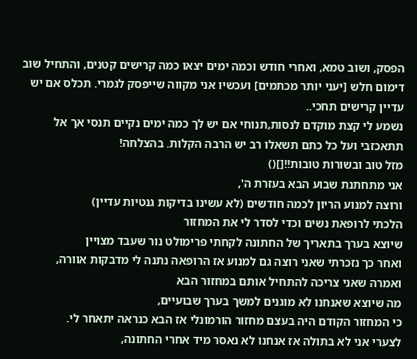הפסק, ושוב טמא, ואחרי חודש וכמה ימים יצאו כמה קרישים קטנים, והתחיל שוב דימום חלש [יעני יותר מכתמים] ועכשיו אני מקווה שייפסק לגמרי. תכלס אם יש עדיין קרישים תחכי..
נשמע לי קצת מוקדם לנסות,תנוחי אם יש לך כמה ימים נקיים תנסי אך אל תתאכזבי ועל כל כתם תשאלו רב יש הרבה הקלות. בהצלחה!
מזל טוב ובשורות טובות!![]()
אני מתחתנת שבוע הבא בעזרת ה',
ורוצה למנוע הריון לכמה חודשים (לא עשינו בדיקות גנטיות עדיין)
הלכתי לרופאת נשים וכדי לסדר לי את המחזור
שיוצא בערך בתאריך של החתונה לקחתי פרימולט נור שעבד מצויין
ואחר כך נזכרתי שאני רוצה גם למנוע אז הרופאה נתנה לי מדבקות אוורה,
ואמרה שאני צריכה להתחיל אותם במחזור הבא
מה שיוצא שאנחנו לא מוגנים למשך בערך שבועיים,
כי המחזור הקודם היה בעצם מחזור הורמונלי אז הבא כנראה יתאחר לי.
לצערי אני לא בתולה אז אנחנו לא נאסר מיד אחרי החתונה,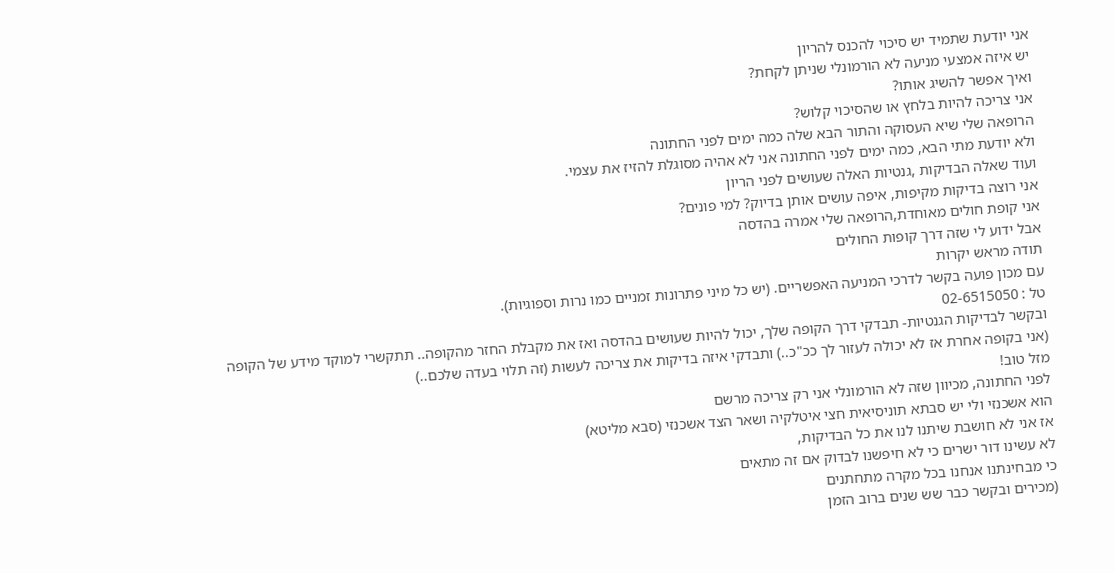אני יודעת שתמיד יש סיכוי להכנס להריון
יש איזה אמצעי מניעה לא הורמונלי שניתן לקחת?
ואיך אפשר להשיג אותו?
אני צריכה להיות בלחץ או שהסיכוי קלוש?
הרופאה שלי שיא העסוקה והתור הבא שלה כמה ימים לפני החתונה
ולא יודעת מתי הבא, כמה ימים לפני החתונה אני לא אהיה מסוגלת להזיז את עצמי.
ועוד שאלה הבדיקות ,גנטיות האלה שעושים לפני הריון
אני רוצה בדיקות מקיפות, איפה עושים אותן בדיוק? למי פונים?
אני קופת חולים מאוחדת,הרופאה שלי אמרה בהדסה
אבל ידוע לי שזה דרך קופות החולים
תודה מראש יקרות
עם מכון פועה בקשר לדרכי המניעה האפשריים. (יש כל מיני פתרונות זמניים כמו נרות וספוגיות).
טל : 02-6515050
ובקשר לבדיקות הגנטיות- תבדקי דרך הקופה שלך, יכול להיות שעושים בהדסה ואז את מקבלת החזר מהקופה.. תתקשרי למוקד מידע של הקופה (אני בקופה אחרת אז לא יכולה לעזור לך ככ"כ..) ותבדקי איזה בדיקות את צריכה לעשות (זה תלוי בעדה שלכם..)
מזל טוב!
לפני החתונה, מכיוון שזה לא הורמונלי אני רק צריכה מרשם
הוא אשכנזי ולי יש סבתא תוניסיאית חצי איטלקיה ושאר הצד אשכנזי (סבא מליטא)
אז אני לא חושבת שיתנו לנו את כל הבדיקות,
לא עשינו דור ישרים כי לא חיפשנו לבדוק אם זה מתאים
כי מבחינתנו אנחנו בכל מקרה מתחתנים
(מכירים ובקשר כבר שש שנים ברוב הזמן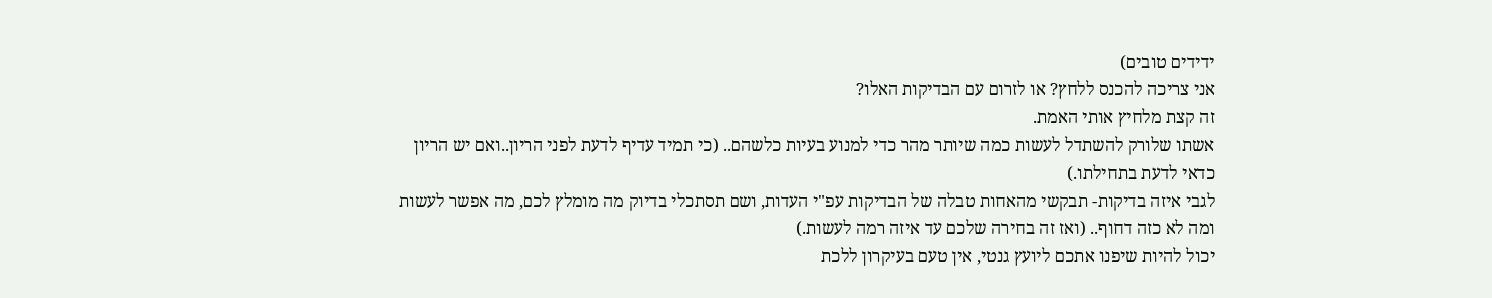ידידים טובים)
אני צריכה להכנס ללחץ? או לזרום עם הבדיקות האלו?
זה קצת מלחיץ אותי האמת.
אשתו שלורק להשתדל לעשות כמה שיותר מהר כדי למנוע בעיות כלשהם.. (כי תמיד עדיף לדעת לפני הריון..ואם יש הריון כדאי לדעת בתחילתו.)
לגבי איזה בדיקות- תבקשי מהאחות טבלה של הבדיקות עפ"י העדות, ושם תסתכלי בדיוק מה מומלץ לכם, מה אפשר לעשות ומה לא כזה דחוף.. (ואז זה בחירה שלכם עד איזה רמה לעשות.)
יכול להיות שיפנו אתכם ליועץ גנטי, אין טעם בעיקרון ללכת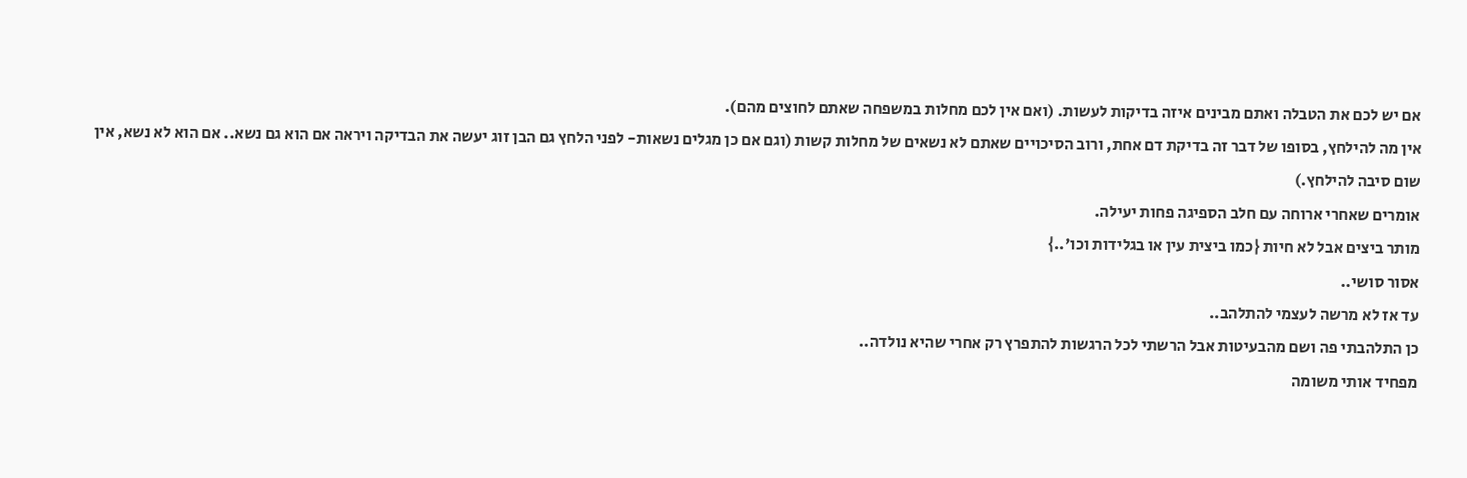אם יש לכם את הטבלה ואתם מבינים איזה בדיקות לעשות. (ואם אין לכם מחלות במשפחה שאתם לחוצים מהם).
אין מה להילחץ, בסופו של דבר זה בדיקת דם אחת, ורוב הסיכויים שאתם לא נשאים של מחלות קשות (וגם אם כן מגלים נשאות- לפני הלחץ גם הבן זוג יעשה את הבדיקה ויראה אם הוא גם נשא.. אם הוא לא נשא, אין שום סיבה להילחץ.)
אומרים שאחרי ארוחה עם חלב הספיגה פחות יעילה.
מותר ביצים אבל לא חיות {כמו ביצית עין או בגלידות וכו'..}
אסור סושי..
עד אז לא מרשה לעצמי להתלהב..
כן התלהבתי פה ושם מהבעיטות אבל הרשתי לכל הרגשות להתפרץ רק אחרי שהיא נולדה..
מפחיד אותי משומה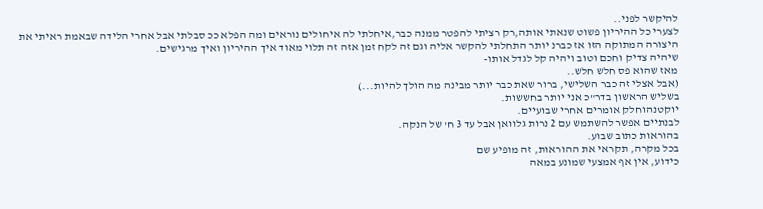להיקשר לפני..
לצערי כל ההיריון פשוט שנאתי אותה,רק רציתי להפטר ממנה כבר,איחלתי לה איחולים נוראים ומה הפלא ככ סבלתי אבל אחרי הלידה שבאמת ראיתי את היצורה המתוקה הזו אז כברנ יותר התחלתי להקשר אליה וגם זה לקח זמן אזה זה תלוי מאוד איך ההיריון ואיך מרגישים.
שיהיה צדיק וחכם וטוב ויהיה קל לגדל אותו-
מאז שהוא פס חלש חלש..
(אבל אצלי זה כבר השלישי, ברור שאת כבר יותר מבינה מה הולך להיות...)
בשליש הראשון בדר"כ אני יותר בחששות.
יוקטנהוחלק אומרים אחרי שבועיים.
לבנתיים אפשר להשתמש עם 2 נרות גלוואן אבל עד 3 ח' של הנקה.
בהוראות כתוב שבוע.
בכל מקרה, תקראי את ההוראות, זה מופיע שם
כידוע, אין אף אמצעי שמונע במאה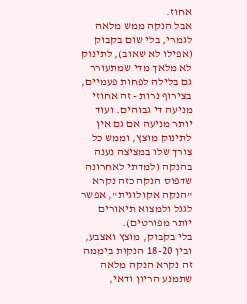אחוז.
אבל הנקה ממש מלאה לגמרי, בלי שום בקבוק (אפילו לא שאוב), לתינוק לא מלאך מדי שמתעורר גם בלילה לפחות פעמיים, בצירוף נרות - זה אחוזי מניעה די גבוהים. ועוד יותר מניעה אם גם אין לתינוק מוצץ, וממש כל צורך שלו במציצה נענה בהנקה (למדתי לאחרונה שדפוס הנקה כזה נקרא "הנקה אקולוגית", אפשר לגגל ולמצוא תיאורים יותר מפורטים).
בלי בקבוק, מוצץ ואצבע,
ובין 18-20 הנקות ביממה
זה נקרא הנקה מלאה שתמנע הריון ודאי,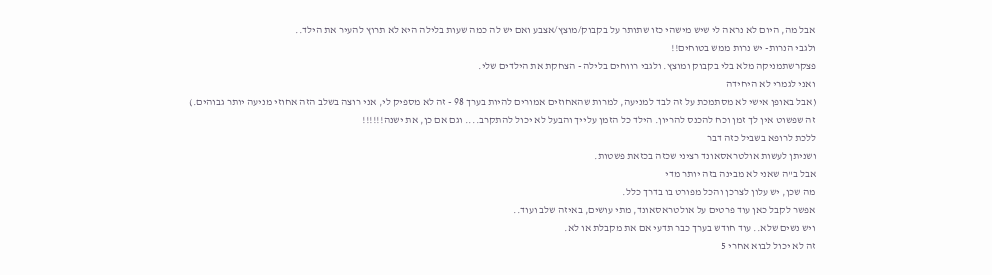אבל מה, היום לא נראה לי שיש מישהי כזו שתותר על בקבוק/מוצץ/אצבע ואם יש לה כמה שעות בלילה היא לא תרוץ להעיר את הילד..
ולגבי הנרות- יש נרות ממש בטוחים!!
פצקרשתמניקה מלא בלי בקבוק ומוצץ. ולגבי רווחים בלילה - הצחקת את הילדים שלי.
ואני לגמרי לא היחידה
(אבל באופן אישי לא מסתמכת על זה לבד למניעה, למרות שהאחוזים אמורים להיות בערך 98 - זה לא מספיק לי, אני רוצה בשלב הזה אחוזי מניעה יותר גבוהים.)
זה שפשוט אין לך זמן וכח להכנס להריון. הילד כל הזמן עלייך והבעל לא יכול להתקרב.... וגם אם כן, את ישנה!!!!!!
ללכת לרופא בשביל כזה דבר
ושניתן לעשות אולטראסאונד רציני שכזה בכזאת פשטות.
אבל ב"ה שאני לא מבינה בזה יותר מדי
מה שכן, יש עלון לצרכן והכל מפורט בו בדרך כלל.
אפשר לקבל כאן עוד פרטים על אולטראסאונד, מתי עושים, באיזה שלב ועוד..
ויש נשים שלא.. עוד חודש בערך כבר תדעי אם את מקבלת או לא.
זה לא יכול לבוא אחרי 5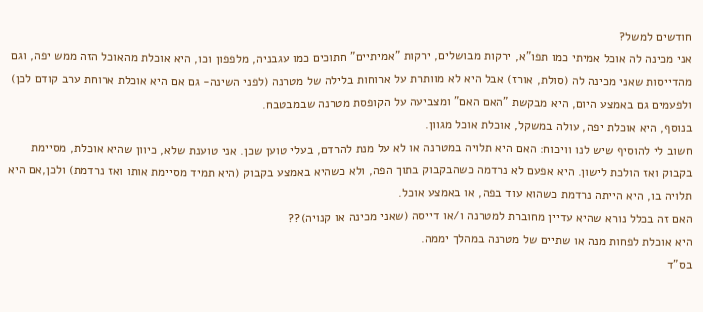חודשים למשל?
אני מכינה לה אוכל אמיתי כמו תפו"א, ירקות מבושלים, ירקות "אמיתיים" חתוכים כמו עגבניה, מלפפון וכו, היא אוכלת מהאוכל הזה ממש יפה, וגם מהדייסות שאני מכינה לה (סולת, אורז) אבל היא לא מוותרת על ארוחות בלילה של מטרנה (לפני השינה- גם אם היא אוכלת ארוחת ערב קודם לכן) ולפעמים גם באמצע היום, היא מבקשת "האם האם" ומצביעה על הקופסת מטרנה שבמבטבח.
בנוסף, היא אוכלת יפה, עולה במשקל, אוכלת אוכל מגוון.
חשוב לי להוסיף שיש לנו וויכוח: האם היא תלויה במטרנה או לא על מנת להרדם, בעלי טוען שכן. אני טוענת שלא, כיוון שהיא אוכלת, מסיימת בקבוק ואז הולכת לישון. היא אפעם לא נרדמה כשהבקבוק בתוך הפה, ולא כשהיא באמצע בקבוק (היא תמיד מסיימת אותו ואז נרדמת) ולכן,אם היא תלויה בו, היא הייתה נרדמת כשהוא עוד בפה, או באמצע אוכל.
האם זה בכלל נורא שהיא עדיין מחוברת למטרנה ו/או דייסה (שאני מכינה או קנויה)??
היא אוכלת לפחות מנה או שתיים של מטרנה במהלך יממה.
בס"ד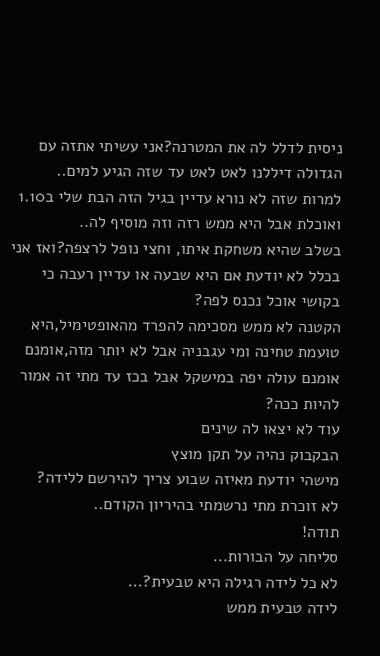ניסית לדלל לה את המטרנה?אני עשיתי אתזה עם הגדולה דיללנו לאט לאט עד שזה הגיע למים..
למרות שזה לא נורא עדיין בגיל הזה הבת שלי ב1.10 ואוכלת אבל היא ממש רזה וזה מוסיף לה..
בשלב שהיא משחקת איתו, וחצי נופל לרצפה?ואז אני בכלל לא יודעת אם היא שבעה או עדיין רעבה כי בקושי אוכל נכנס לפה?
הקטנה לא ממש מסכימה להפרד מהאופטימיל,היא טועמת טחינה ומי עגבניה אבל לא יותר מזה,אומנם אומנם עולה יפה במישקל אבל בכז עד מתי זה אמור להיות ככה?
עוד לא יצאו לה שינים
הבקבוק נהיה על תקן מוצץ
מישהי יודעת מאיזה שבוע צריך להירשם ללידה?
לא זוכרת מתי נרשמתי בהיריון הקודם..
תודה!
סליחה על הבורות...
לא כל לידה רגילה היא טבעית?...
לידה טבעית ממש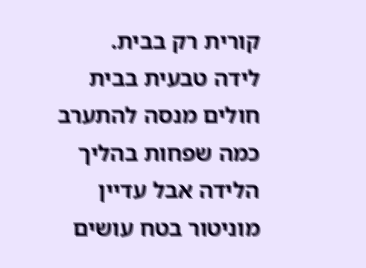קורית רק בבית.
לידה טבעית בבית חולים מנסה להתערב כמה שפחות בהליך הלידה אבל עדיין מוניטור בטח עושים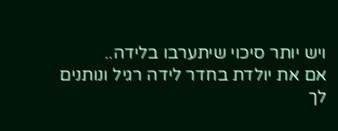ויש יותר סיכוי שיתערבו בלידה..
אם את יולדת בחדר לידה רגיל ונותנים לך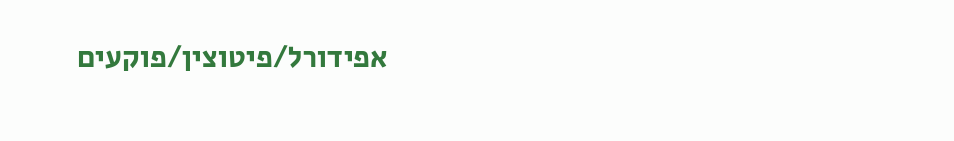אפידורל/פיטוצין/פוקעים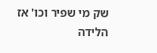שק מי שפיר וכו' אז הלידה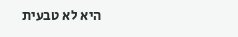היא לא טבעית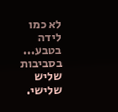לא כמו לידה בטבע...
בסביבות שליש שלישי.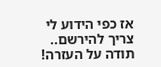אז כפי הידוע לי צריך להירשם..
תודה על העזרה!